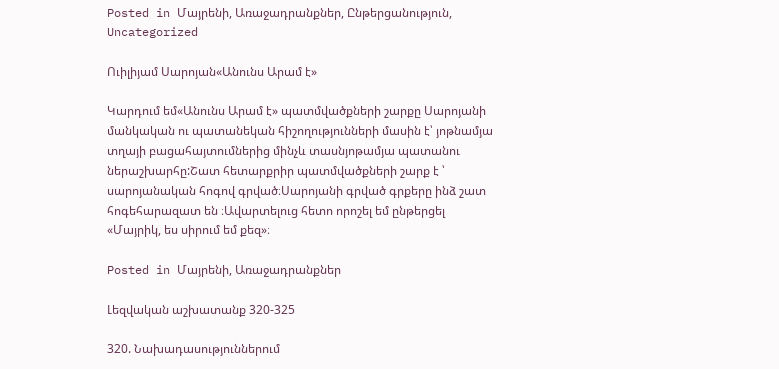Posted in Մայրենի, Առաջադրանքներ, Ընթերցանություն, Uncategorized

Ուիլիյամ Սարոյան«Անունս Արամ է»

Կարդում եմ«Անունս Արամ է» պատմվածքների շարքը Սարոյանի մանկական ու պատանեկան հիշողությունների մասին է՝ յոթնամյա տղայի բացահայտումներից մինչև տասնյոթամյա պատանու ներաշխարհը:Շատ հետարքրիր պատմվածքների շարք է ՝ սարոյանական հոգով գրված։Սարոյանի գրված գրքերը ինձ շատ հոգեհարազատ են ։Ավարտելուց հետո որոշել եմ ընթերցել «Մայրիկ, ես սիրում եմ քեզ»։

Posted in Մայրենի, Առաջադրանքներ

Լեզվական աշխատանք 320-325

320. Նախադասություններում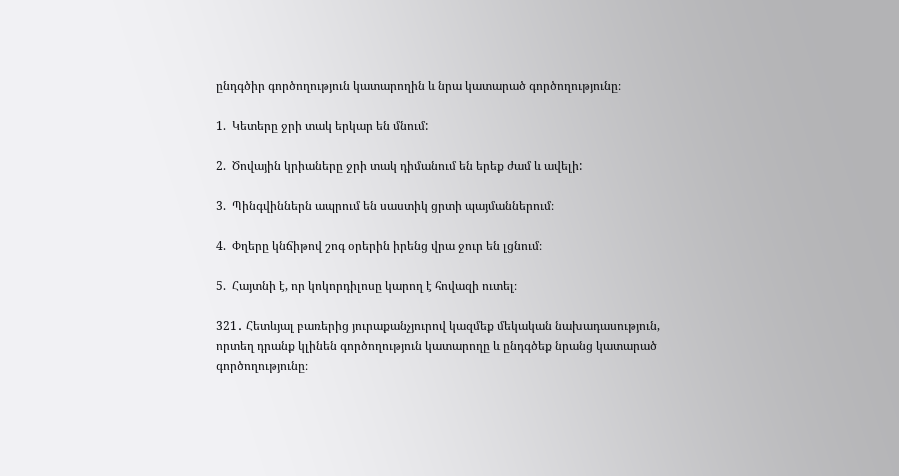ընդգծիր գործողություն կատարողին և նրա կատարած գործողությունը։

1.  Կետերը ջրի տակ երկար են մնում:

2.  Ծովային կրիաները ջրի տակ դիմանում են երեք ժամ և ավելի:

3.  Պինգվիններն ապրում են սաստիկ ցրտի պայմաններում։

4.  Փղերը կնճիթով շոգ օրերին իրենց վրա ջուր են լցնում։

5.  Հայտնի է, որ կոկորդիլոսը կարող է հովազի ուտել։

321․ Հետևյալ բառերից յուրաքանչյուրով կազմեք մեկական նախադասություն, որտեղ դրանք կլինեն գործողություն կատարողը և ընդգծեք նրանց կատարած գործողությունը։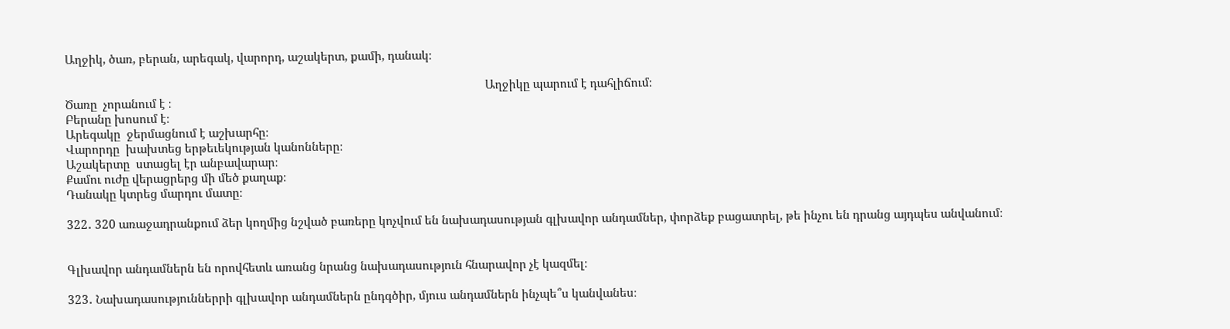Աղջիկ, ծառ, բերան, արեգակ, վարորդ, աշակերտ, քամի, դանակ։

                                                                                                                                            Աղջիկը պարում է դահլիճում։
Ծառը  չորանում է ։
Բերանը խոսում է։
Արեգակը  ջերմացնում է աշխարհը։
Վարորդը  խախտեց երթեւեկության կանոնները։
Աշակերտը  ստացել էր անբավարար։
Քամու ուժը վերացրերց մի մեծ քաղաք։
Դանակը կտրեց մարդու մատը։

322․ 320 առաջադրանքում ձեր կողմից նշված բառերը կոչվում են նախադասության գլխավոր անդամներ, փորձեք բացատրել, թե ինչու են դրանց այդպես անվանում։


Գլխավոր անդամներն են որովհետև առանց նրանց նախադասություն հնարավոր չէ կազմել։

323․ Նախադասություններրի գլխավոր անդամներն ընդգծիր, մյուս անդամներն ինչպե՞ս կանվանես։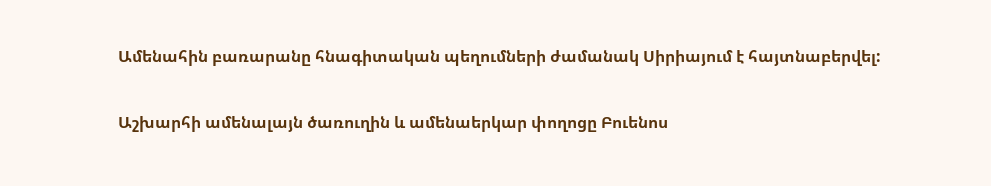Ամենահին բառարանը հնագիտական պեղումների ժամանակ Սիրիայում է հայտնաբերվել:

Աշխարհի ամենալայն ծառուղին և ամենաերկար փողոցը Բուենոս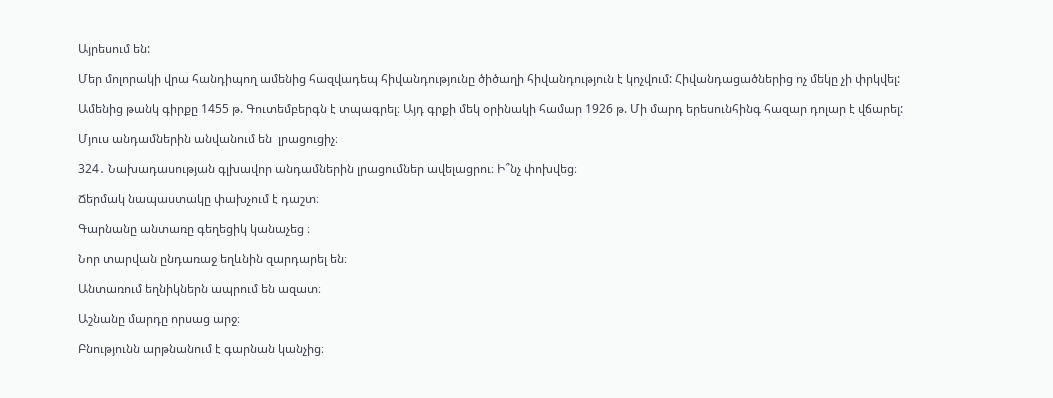Այրեսում են:

Մեր մոլորակի վրա հանդիպող ամենից հազվադեպ հիվանդությունը ծիծաղի հիվանդություն է կոչվում: Հիվանդացածներից ոչ մեկը չի փրկվել:

Ամենից թանկ գիրքը 1455 թ. Գուտեմբերգն է տպագրել։ Այդ գրքի մեկ օրինակի համար 1926 թ. Մի մարդ երեսունհինգ հազար դոլար է վճարել:

Մյուս անդամներին անվանում են  լրացուցիչ։

324․ Նախադասության գլխավոր անդամներին լրացումներ ավելացրու։ Ի՞նչ փոխվեց։

Ճերմակ նապաստակը փախչում է դաշտ։

Գարնանը անտառը գեղեցիկ կանաչեց ։

Նոր տարվան ընդառաջ եղևնին զարդարել են։

Անտառում եղնիկներն ապրում են ազատ։

Աշնանը մարդը որսաց արջ։

Բնությունն արթնանում է գարնան կանչից։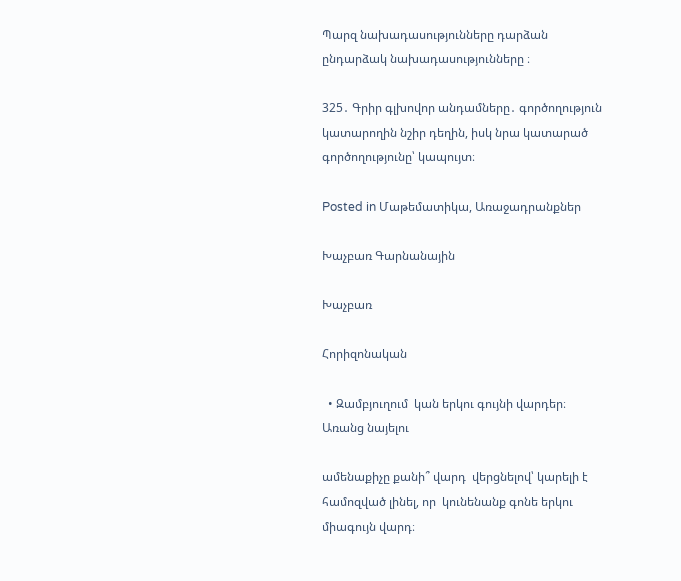Պարզ նախադասությունները դարձան ընդարձակ նախադասությունները ։

325․ Գրիր գլխովոր անդամները․ գործողություն կատարողին նշիր դեղին, իսկ նրա կատարած գործողությունը՝ կապույտ։

Posted in Մաթեմատիկա, Առաջադրանքներ

Խաչբառ Գարնանային

Խաչբառ

Հորիզոնական

  • Զամբյուղում  կան երկու գույնի վարդեր։ Առանց նայելու

ամենաքիչը քանի՞ վարդ  վերցնելով՝ կարելի է համոզված լինել, որ  կունենանք գոնե երկու միագույն վարդ։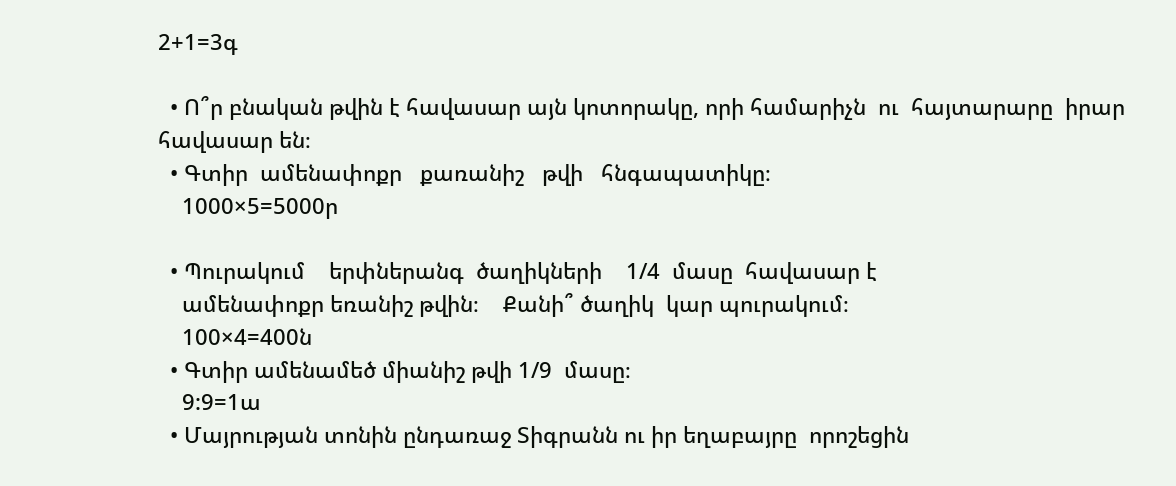2+1=3գ

  • Ո՞ր բնական թվին է հավասար այն կոտորակը, որի համարիչն  ու  հայտարարը  իրար  հավասար են։
  • Գտիր  ամենափոքր   քառանիշ   թվի   հնգապատիկը։
    1000×5=5000ր

  • Պուրակում    երփներանգ  ծաղիկների    1/4  մասը  հավասար է
    ամենափոքր եռանիշ թվին։    Քանի՞ ծաղիկ  կար պուրակում։
    100×4=400ն
  • Գտիր ամենամեծ միանիշ թվի 1/9  մասը։
    9:9=1ա
  • Մայրության տոնին ընդառաջ Տիգրանն ու իր եղաբայրը  որոշեցին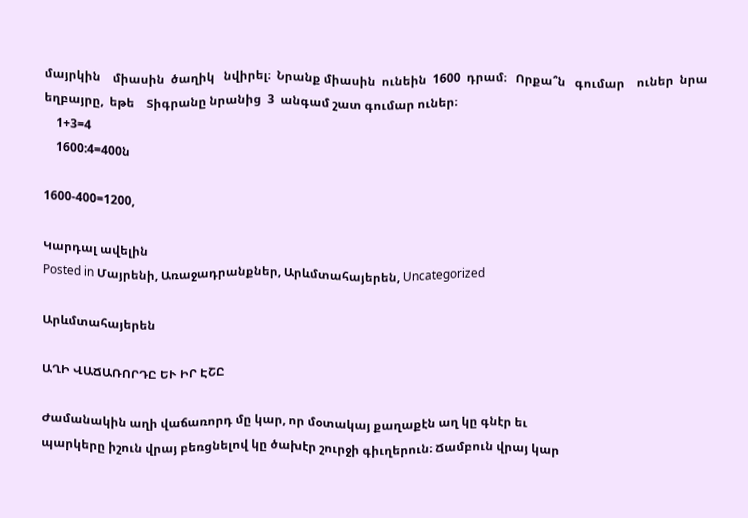մայրկին    միասին  ծաղիկ   նվիրել։  Նրանք միասին  ունեին  1600  դրամ։   Որքա՞ն   գումար    ուներ  նրա  եղբայրը,  եթե    Տիգրանը նրանից  3  անգամ շատ գումար ուներ։
    1+3=4
    1600:4=400ն

1600-400=1200,

Կարդալ ավելին
Posted in Մայրենի, Առաջադրանքներ, Արևմտահայերեն, Uncategorized

Արևմտահայերեն

ԱՂԻ ՎԱՃԱՌՈՐԴԸ ԵՒ ԻՐ ԷՇԸ

Ժամանակին աղի վաճառորդ մը կար, որ մօտակայ քաղաքէն աղ կը գնէր եւ
պարկերը իշուն վրայ բեռցնելով կը ծախէր շուրջի գիւղերուն։ Ճամբուն վրայ կար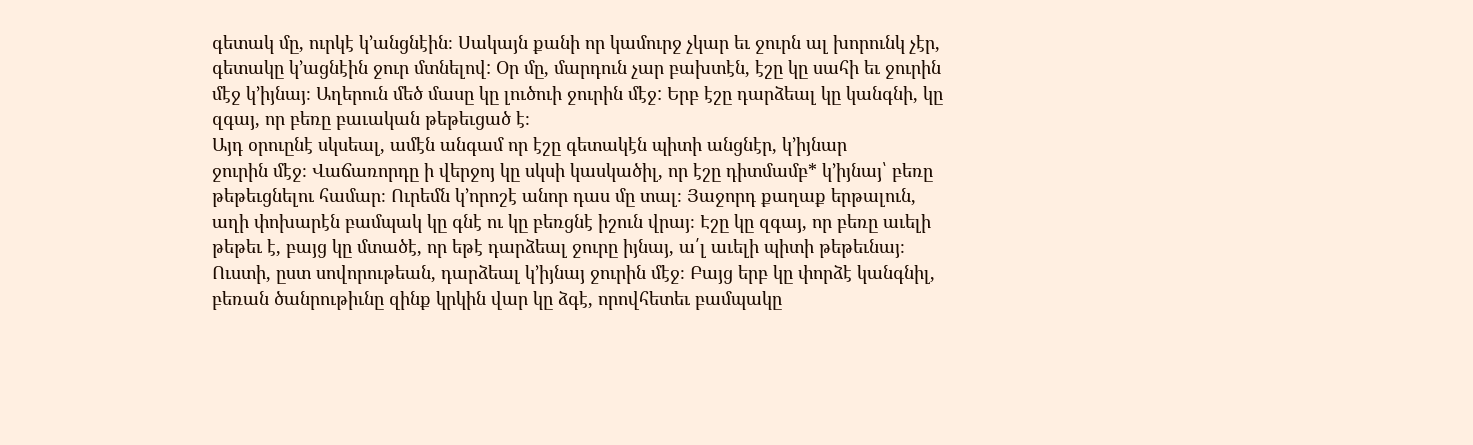գետակ մը, ուրկէ կ’անցնէին։ Սակայն քանի որ կամուրջ չկար եւ ջուրն ալ խորունկ չէր,
գետակը կ’ացնէին ջուր մտնելով: Օր մը, մարդուն չար բախտէն, էշը կը սահի եւ ջուրին
մէջ կ’իյնայ։ Աղերուն մեծ մասը կը լուծուի ջուրին մէջ: Երբ էշը դարձեալ կը կանգնի, կը
զգայ, որ բեռը բաւական թեթեւցած է։
Այդ օրուընէ սկսեալ, ամէն անգամ որ էշը գետակէն պիտի անցնէր, կ’իյնար
ջուրին մէջ։ Վաճառորդը ի վերջոյ կը սկսի կասկածիլ, որ էշը դիտմամբ* կ’իյնայ՝ բեռը
թեթեւցնելու համար։ Ուրեմն կ’որոշէ անոր դաս մը տալ։ Յաջորդ քաղաք երթալուն,
աղի փոխարէն բամպակ կը գնէ ու կը բեռցնէ իշուն վրայ։ Էշը կը զգայ, որ բեռը աւելի
թեթեւ է, բայց կը մտածէ, որ եթէ դարձեալ ջուրը իյնայ, ա՛լ աւելի պիտի թեթեւնայ։
Ուստի, ըստ սովորութեան, դարձեալ կ’իյնայ ջուրին մէջ։ Բայց երբ կը փորձէ կանգնիլ,
բեռան ծանրութիւնը զինք կրկին վար կը ձգէ, որովհետեւ բամպակը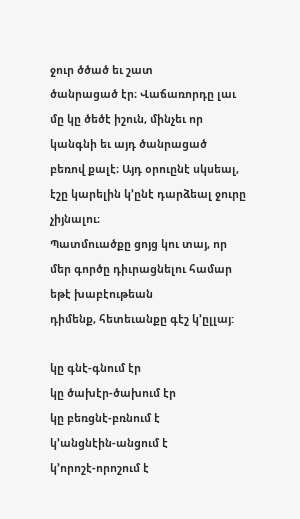ջուր ծծած եւ շատ
ծանրացած էր։ Վաճառորդը լաւ մը կը ծեծէ իշուն, մինչեւ որ կանգնի եւ այդ ծանրացած
բեռով քալէ։ Այդ օրուընէ սկսեալ, էշը կարելին կ’ընէ դարձեալ ջուրը չիյնալու։
Պատմուածքը ցոյց կու տայ, որ մեր գործը դիւրացնելու համար եթէ խաբէութեան
դիմենք, հետեւանքը գէշ կ’ըլլայ:

կը գնէ-գնում էր
կը ծախէր-ծախում էր
կը բեռցնէ-բռնում է
կ’անցնէին-անցում է
կ’որոշէ-որոշում է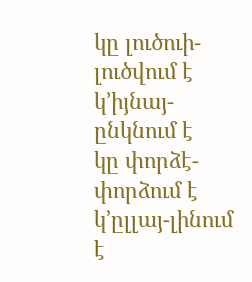կը լուծուի-լուծվում է
կ’իյնայ-ընկնում է
կը փորձէ-փորձում է
կ’ըլլայ-լինում է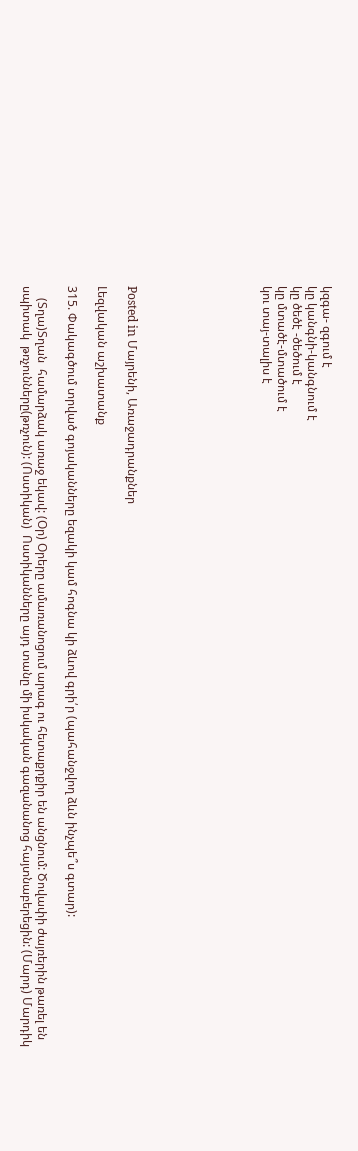կզգա- զգում է
կը կանգնի-կանգնում է
կը ծեծէ -ծեծում է
կը մտածէ-մտածում է
կու տայ-տալիս է








Posted in Մայրենի, Առաջադրանքներ

Լեզվական աշխատանք

315. Փակագծում տրված գոյականները եզակի կամ հոգնա կի ձևով գրի՛ր (պահանջվող ձևն ինչպե՞ս գտար):

    (Տղա)Տղան  համարձակ առաջ եկավ: (Օր) Օրերը ամառանոցում արագ ու հետաքրքիր են անցնում: Ծովափի ժայռերին թառել են սպիտակ  թռչունները(թռչուն): (Ոստիկան)  Ոստիկանները այդ տանը մի իսկական գազանանոց հայտնաբերեցին: (Մարդ) Մարդիկ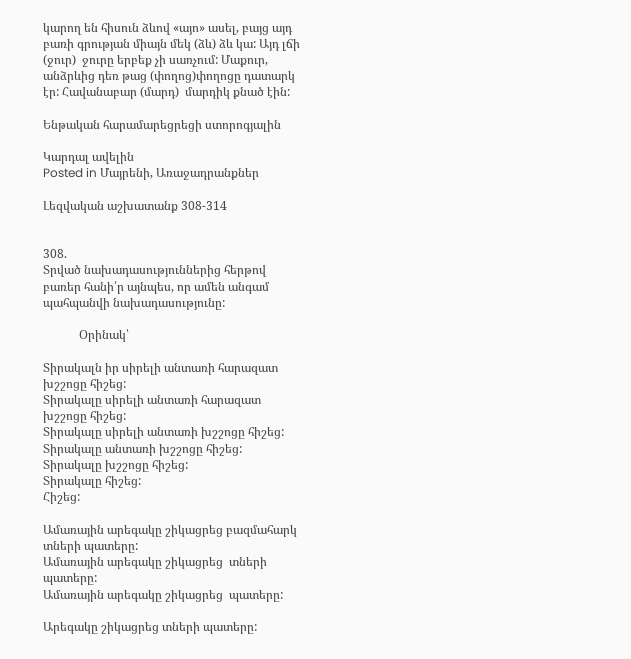կարող են հիսուն ձևով «այո» ասել, բայց այդ բառի գրության միայն մեկ (ձև) ձև կա: Այդ լճի (ջուր)  ջուրը երբեք չի սառչում: Մաքուր, անձրևից դեռ թաց (փողոց)փողոցը դատարկ էր: Հավանաբար (մարդ)  մարդիկ քնած էին:

Ենթական հարամարեցրեցի ստորոգյալին

Կարդալ ավելին
Posted in Մայրենի, Առաջադրանքներ

Լեզվական աշխատանք 308-314


308.
Տրված նախադասություններից հերթով բառեր հանի՛ր այնպես, որ ամեն անգամ պահպանվի նախադասությունը:

            Օրինակ՝

Տիրակալն իր սիրելի անտառի հարազատ խշշոցը հիշեց:
Տիրակալը սիրելի անտառի հարազատ խշշոցը հիշեց:
Տիրակալը սիրելի անտառի խշշոցը հիշեց:
Տիրակալը անտառի խշշոցը հիշեց:
Տիրակալը խշշոցը հիշեց:
Տիրակալը հիշեց:
Հիշեց:

Ամառային արեգակը շիկացրեց բազմահարկ տների պատերը:
Ամառային արեգակը շիկացրեց  տների պատերը:
Ամառային արեգակը շիկացրեց  պատերը:

Արեգակը շիկացրեց տների պատերը: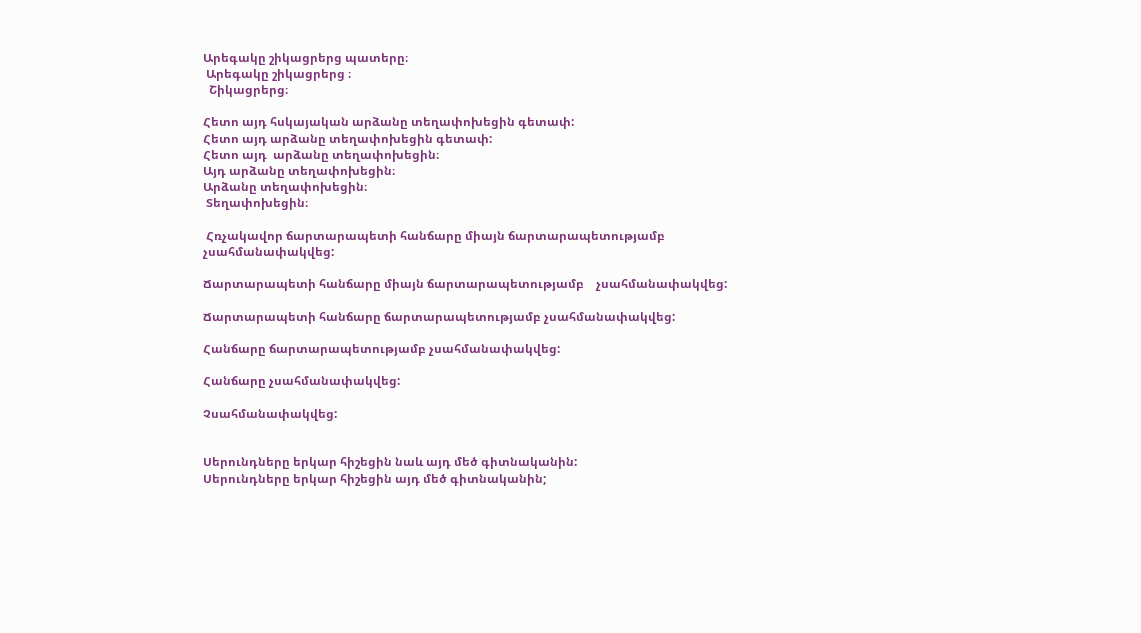Արեգակը շիկացրերց պատերը։
 Արեգակը շիկացրերց ։
  Շիկացրերց։

Հետո այդ հսկայական արձանը տեղափոխեցին գետափ:
Հետո այդ արձանը տեղափոխեցին գետափ:
Հետո այդ  արձանը տեղափոխեցին։
Այդ արձանը տեղափոխեցին։
Արձանը տեղափոխեցին։
 Տեղափոխեցին։

 Հռչակավոր ճարտարապետի հանճարը միայն ճարտարապետությամբ    չսահմանափակվեց:

Ճարտարապետի հանճարը միայն ճարտարապետությամբ    չսահմանափակվեց:

Ճարտարապետի հանճարը ճարտարապետությամբ չսահմանափակվեց:

Հանճարը ճարտարապետությամբ չսահմանափակվեց:

Հանճարը չսահմանափակվեց:

Չսահմանափակվեց:


Սերունդները երկար հիշեցին նաև այդ մեծ գիտնականին:
Սերունդները երկար հիշեցին այդ մեծ գիտնականին;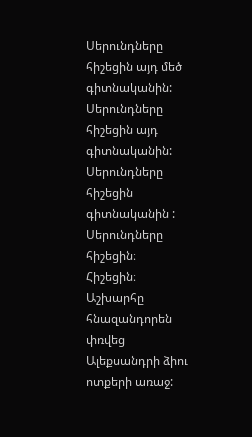Սերունդները հիշեցին այդ մեծ գիտնականին:
Սերունդները  հիշեցին այդ գիտնականին:
Սերունդները հիշեցին գիտնականին :
Սերունդները հիշեցին։
Հիշեցին։
Աշխարհը հնազանդորեն փռվեց Ալեքսանդրի ձիու ոտքերի առաջ: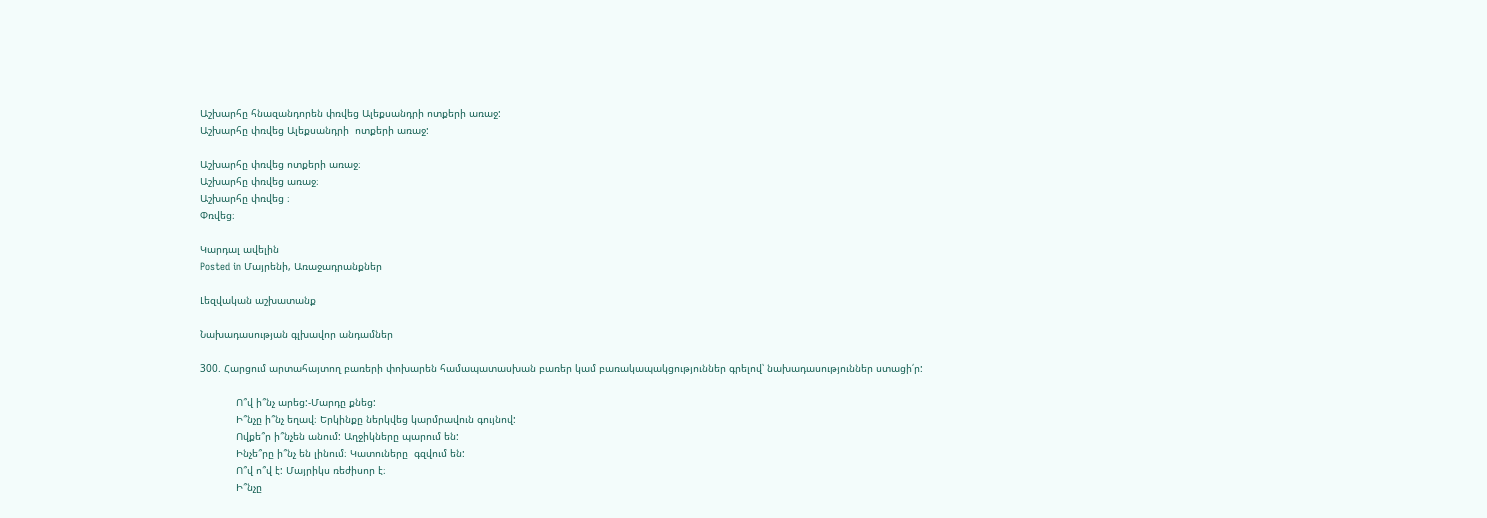Աշխարհը հնազանդորեն փռվեց Ալեքսանդրի ոտքերի առաջ:
Աշխարհը փռվեց Ալեքսանդրի  ոտքերի առաջ:

Աշխարհը փռվեց ոտքերի առաջ։
Աշխարհը փռվեց առաջ։
Աշխարհը փռվեց ։
Փռվեց։

Կարդալ ավելին
Posted in Մայրենի, Առաջադրանքներ

Լեզվական աշխատանք

Նախադասության գլխավոր անդամներ

300. Հարցում արտահայտող բառերի փոխարեն համապատասխան բառեր կամ բառակապակցություններ գրելով՝ նախադասություններ ստացի՛ր:

            Ո՞վ ի՞նչ արեց:-Մարդը քնեց:
            Ի՞նչը ի՞նչ եղավ։ Երկինքը ներկվեց կարմրավուն գույնով:
            Ովքե՞ր ի՞նչեն անում: Աղջիկները պարում են:
            Ինչե՞րը ի՞նչ են լինում։ Կատուները  գզվում են:
            Ո՞վ ո՞վ է: Մայրիկս ռեժիսոր է։
            Ի՞նչը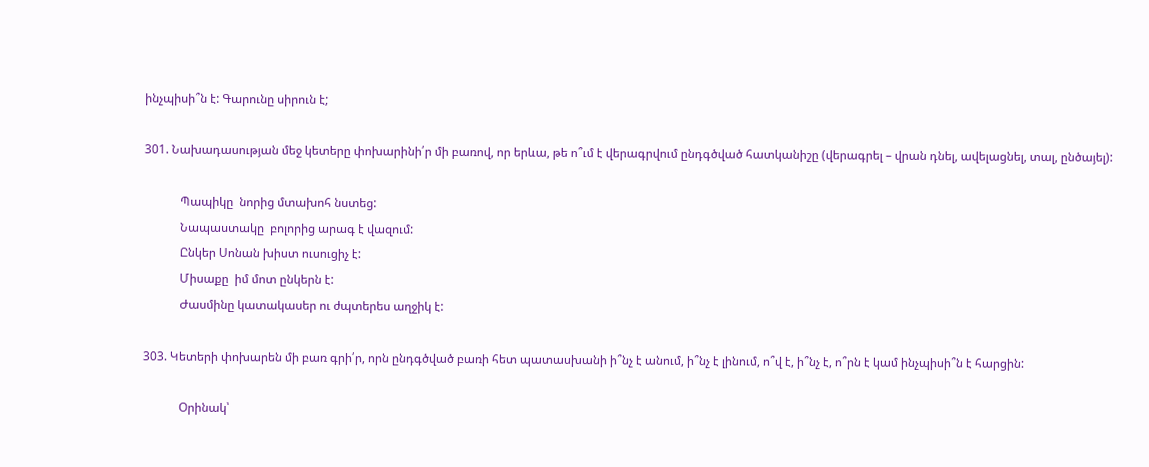ինչպիսի՞ն է: Գարունը սիրուն է;

301. Նախադասության մեջ կետերը փոխարինի՛ր մի բառով, որ երևա, թե ո՞ւմ է վերագրվում ընդգծված հատկանիշը (վերագրել – վրան դնել, ավելացնել, տալ, ընծայել):

            Պապիկը  նորից մտախոհ նստեց:
            Նապաստակը  բոլորից արագ է վազում:
            Ընկեր Սոնան խիստ ուսուցիչ է:
            Միսաքը  իմ մոտ ընկերն է:
            Ժասմինը կատակասեր ու ժպտերես աղջիկ է:

303. Կետերի փոխարեն մի բառ գրի՛ր, որն ընդգծված բառի հետ պատասխանի ի՞նչ է անում, ի՞նչ է լինում, ո՞վ է, ի՞նչ է, ո՞րն է կամ ինչպիսի՞ն է հարցին:

            Օրինակ՝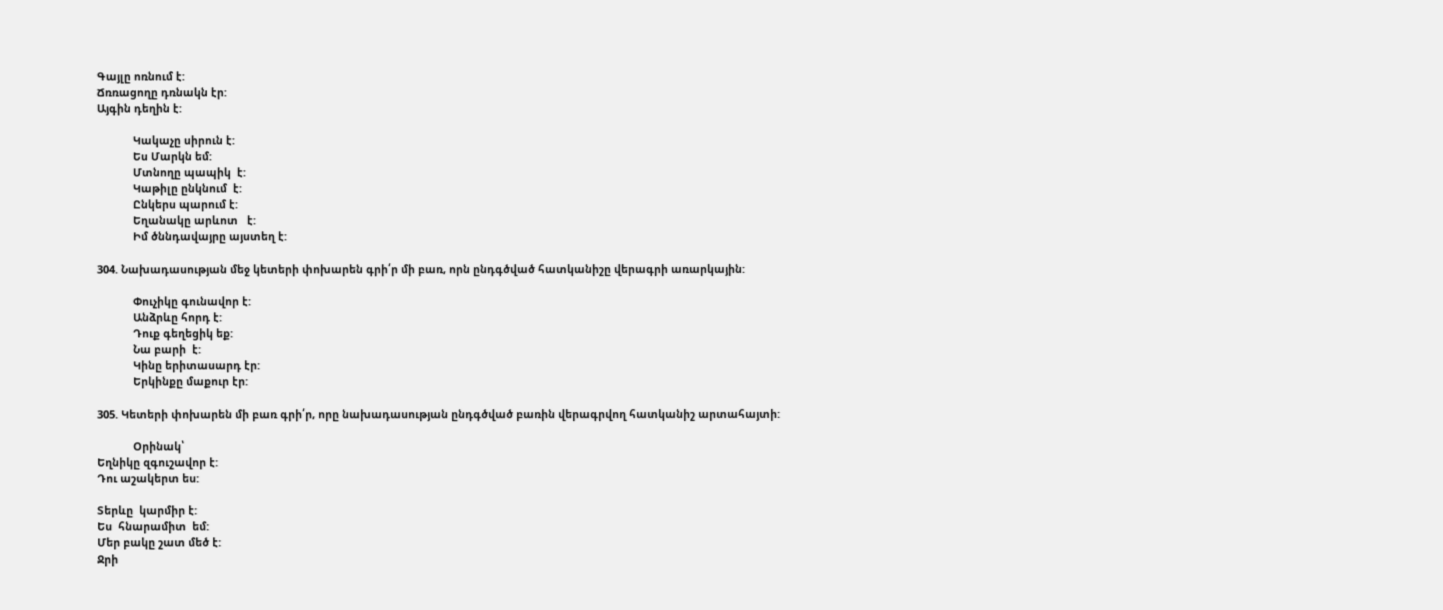Գայլը ոռնում է:
Ճռռացողը դռնակն էր:
Այգին դեղին է:

            Կակաչը սիրուն է:
            Ես Մարկն եմ:
            Մտնողը պապիկ  է:
            Կաթիլը ընկնում  է:
            Ընկերս պարում է:
            Եղանակը արևոտ   է:
            Իմ ծննդավայրը այստեղ է:

304. Նախադասության մեջ կետերի փոխարեն գրի՛ր մի բառ, որն ընդգծված հատկանիշը վերագրի առարկային:

            Փուչիկը գունավոր է:
            Անձրևը հորդ է:
            Դուք գեղեցիկ եք:
            Նա բարի  է:
            Կինը երիտասարդ էր:
            Երկինքը մաքուր էր:

305. Կետերի փոխարեն մի բառ գրի՛ր, որը նախադասության ընդգծված բառին վերագրվող հատկանիշ արտահայտի:

            Օրինակ՝
Եղնիկը զգուշավոր է:
Դու աշակերտ ես:

Տերևը  կարմիր է:
Ես  հնարամիտ  եմ:
Մեր բակը շատ մեծ է:
Ջրի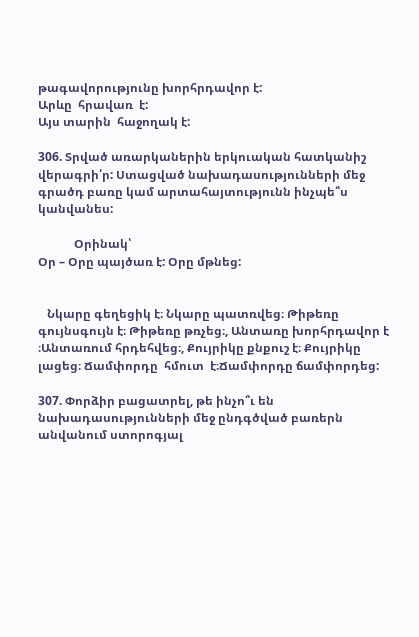թագավորությունը խորհրդավոր է:
Արևը  հրավառ  է:
Այս տարին  հաջողակ է:

306. Տրված առարկաներին երկուական հատկանիշ վերագրի՛ր: Ստացված նախադասությունների մեջ գրածդ բառը կամ արտահայտությունն ինչպե՞ս կանվանես:

            Օրինակ՝
Օր – Օրը պայծառ է: Օրը մթնեց:


   Նկարը գեղեցիկ է։ Նկարը պատռվեց։ Թիթեռը  գույնսգույն է։ Թիթեռը թռչեց։, Անտառը խորհրդավոր է ։Անտառում հրդեհվեց։, Քույրիկը քնքուշ է։ Քույրիկը լացեց։ Ճամփորդը  հմուտ  է։Ճամփորդը ճամփորդեց:

307. Փորձիր բացատրել, թե ինչո՞ւ են նախադասությունների մեջ ընդգծված բառերն անվանում ստորոգյալ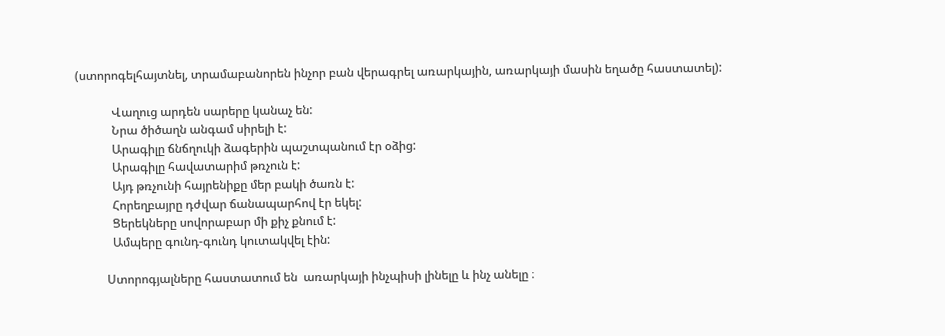(ստորոգելհայտնել, տրամաբանորեն ինչոր բան վերագրել առարկային, առարկայի մասին եղածը հաստատել):

            Վաղուց արդեն սարերը կանաչ են:
            Նրա ծիծաղն անգամ սիրելի է:
            Արագիլը ճնճղուկի ձագերին պաշտպանում էր օձից:
            Արագիլը հավատարիմ թռչուն է:
            Այդ թռչունի հայրենիքը մեր բակի ծառն է:
            Հորեղբայրը դժվար ճանապարհով էր եկել:
            Ցերեկները սովորաբար մի քիչ քնում է:
            Ամպերը գունդ-գունդ կուտակվել էին:

          Ստորոգյալները հաստատում են  առարկայի ինչպիսի լինելը և ինչ անելը ։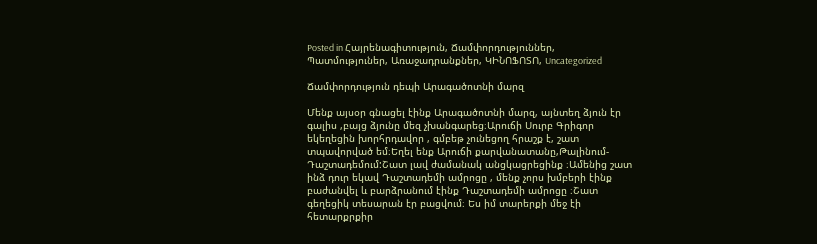Posted in Հայրենագիտություն, Ճամփորդություններ, Պատմություներ, Առաջադրանքներ, ԿԻՆՈՖՈՏՈ, Uncategorized

Ճամփորդություն դեպի Արագածոտնի մարզ

Մենք այսօր գնացել էինք Արագածոտնի մարզ, այնտեղ ձյուն էր գալիս ,բայց ձյունը մեզ չխանգարեց։Արուճի Սուրբ Գրիգոր եկեղեցին խորհրդավոր , գմբեթ չունեցող հրաշք է, շատ տպավորված եմ։Եղել ենք Արուճի քարվանատանը,Թալինում-Դաշտադեմում:Շատ լավ ժամանակ անցկացրեցինք ։Ամենից շատ ինձ դուր եկավ Դաշտադեմի ամրոցը , մենք չորս խմբերի էինք բաժանվել և բարձրանում էինք Դաշտադեմի ամրոցը ։Շատ գեղեցիկ տեսարան էր բացվում։ Ես իմ տարերքի մեջ էի հետարքրքիր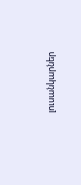լուսանկարներ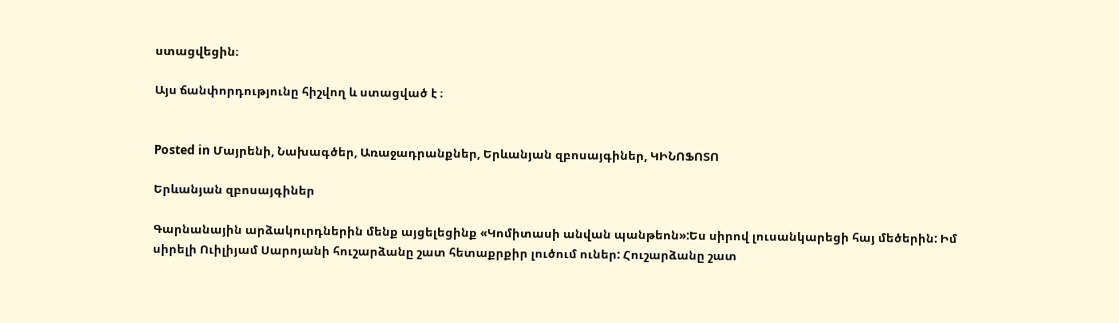ստացվեցին։

Այս ճանփորդությունը հիշվող և ստացված է ։


Posted in Մայրենի, Նախագծեր, Առաջադրանքներ, Երևանյան զբոսայգիներ, ԿԻՆՈՖՈՏՈ

Երևանյան զբոսայգիներ

Գարնանային արձակուրդներին մենք այցելեցինք «Կոմիտասի անվան պանթեոն»:Ես սիրով լուսանկարեցի հայ մեծերին: Իմ սիրելի Ուիլիյամ Սարոյանի հուշարձանը շատ հետաքրքիր լուծում ուներ: Հուշարձանը շատ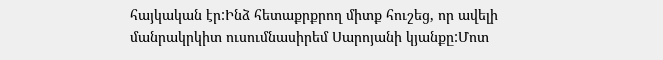հայկական էր:Ինձ հետաքրքրող միտք հուշեց, որ ավելի մանրակրկիտ ուսումնասիրեմ Սարոյանի կյանքը:Մոտ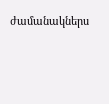ժամանակներս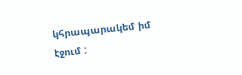կհրապարակեմ իմ էջում :